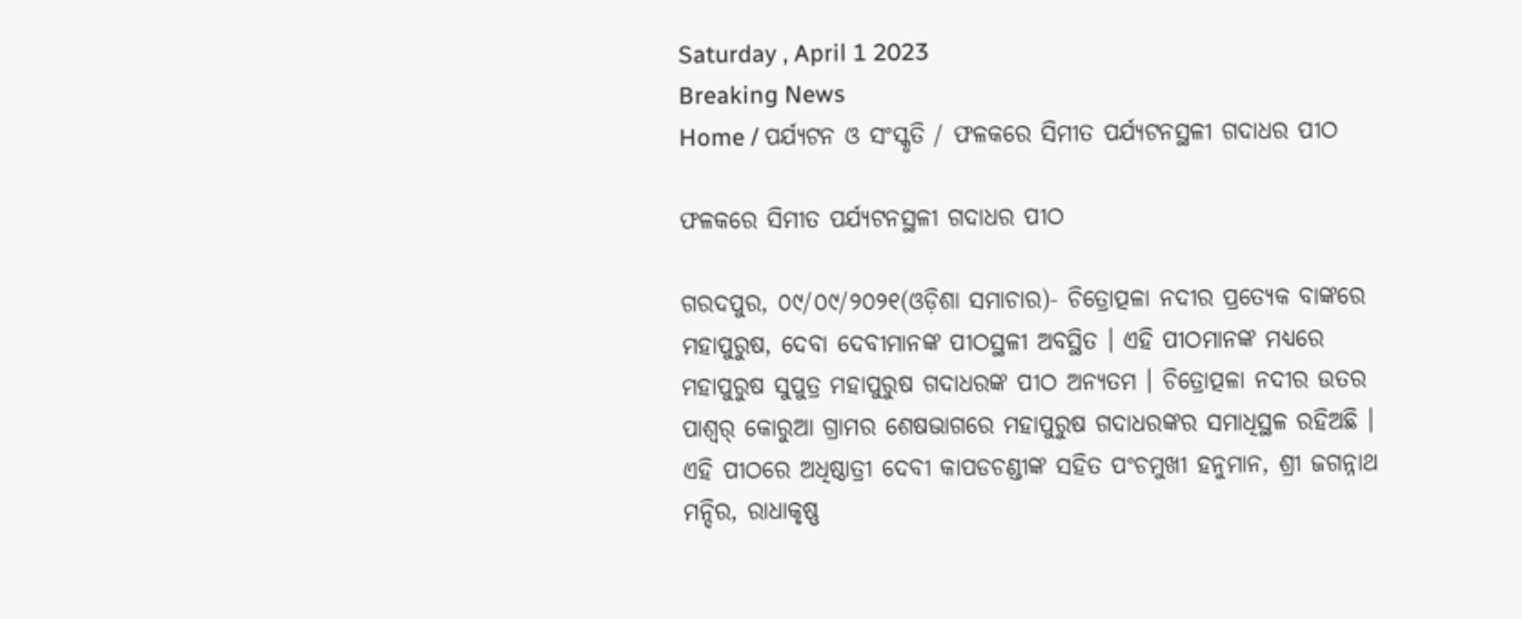Saturday , April 1 2023
Breaking News
Home / ପର୍ଯ୍ୟଟନ ଓ ସଂସ୍କୃତି / ଫଳକରେ ସିମୀତ ପର୍ଯ୍ୟଟନସ୍ଥଳୀ ଗଦାଧର ପୀଠ

ଫଳକରେ ସିମୀତ ପର୍ଯ୍ୟଟନସ୍ଥଳୀ ଗଦାଧର ପୀଠ

ଗରଦପୁର, ୦୯/୦୯/୨୦୨୧(ଓଡ଼ିଶା ସମାଚାର)- ଚିତ୍ରୋତ୍ପଳା ନଦୀର ପ୍ରତ୍ୟେକ ବାଙ୍କରେ ମହାପୁରୁଷ, ଦେବା ଦେବୀମାନଙ୍କ ପୀଠସ୍ଥଳୀ ଅବସ୍ଥିତ । ଏହି ପୀଠମାନଙ୍କ ମଧ୍ୟରେ ମହାପୁରୁଷ ସୁପୁତ୍ର ମହାପୁରୁଷ ଗଦାଧରଙ୍କ ପୀଠ ଅନ୍ୟତମ । ଚିତ୍ରୋତ୍ପଳା ନଦୀର ଉତର ପାଶ୍ୱର୍ କୋରୁଆ ଗ୍ରାମର ଶେଷଭାଗରେ ମହାପୁରୁଷ ଗଦାଧରଙ୍କର ସମାଧିସ୍ଥଳ ରହିଅଛି । ଏହି ପୀଠରେ ଅଧିଷ୍ଠାତ୍ରୀ ଦେବୀ କାପଡଚଣ୍ଡୀଙ୍କ ସହିତ ପଂଚମୁଖୀ ହନୁମାନ, ଶ୍ରୀ ଜଗନ୍ନାଥ ମନ୍ଦିର, ରାଧାକୃଷ୍ଣ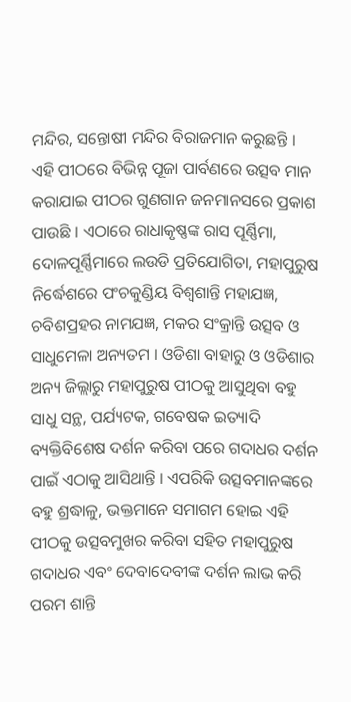ମନ୍ଦିର, ସନ୍ତୋଷୀ ମନ୍ଦିର ବିରାଜମାନ କରୁଛନ୍ତି । ଏହି ପୀଠରେ ବିଭିନ୍ନ ପୂଜା ପାର୍ବଣରେ ଉତ୍ସବ ମାନ କରାଯାଇ ପୀଠର ଗୁଣଗାନ ଜନମାନସରେ ପ୍ରକାଶ ପାଉଛି । ଏଠାରେ ରାଧାକୃଷ୍ଣଙ୍କ ରାସ ପୂର୍ଣ୍ଣିମା, ଦୋଳପୂର୍ଣ୍ଣିମାରେ ଲଉଡି ପ୍ରତିଯୋଗିତା, ମହାପୁରୁଷ ନିର୍ଦ୍ଧେଶରେ ପଂଚକୁଣ୍ଡିୟ ବିଶ୍ୱଶାନ୍ତି ମହାଯଜ୍ଞ, ଚବିଶପ୍ରହର ନାମଯଜ୍ଞ, ମକର ସଂକ୍ରାନ୍ତି ଉତ୍ସବ ଓ ସାଧୁମେଳା ଅନ୍ୟତମ । ଓଡିଶା ବାହାରୁ ଓ ଓଡିଶାର ଅନ୍ୟ ଜିଲ୍ଲାରୁ ମହାପୁରୁଷ ପୀଠକୁ ଆସୁଥିବା ବହୁ ସାଧୁ ସନ୍ଥ, ପର୍ଯ୍ୟଟକ, ଗବେଷକ ଇତ୍ୟାଦି ବ୍ୟକ୍ତିବିଶେଷ ଦର୍ଶନ କରିବା ପରେ ଗଦାଧର ଦର୍ଶନ ପାଇଁ ଏଠାକୁ ଆସିଥାନ୍ତି । ଏପରିକି ଉତ୍ସବମାନଙ୍କରେ ବହୁ ଶ୍ରଦ୍ଧାଳୁ, ଭକ୍ତମାନେ ସମାଗମ ହୋଇ ଏହି ପୀଠକୁ ଉତ୍ସବମୁଖର କରିବା ସହିତ ମହାପୁରୁଷ ଗଦାଧର ଏବଂ ଦେବାଦେବୀଙ୍କ ଦର୍ଶନ ଲାଭ କରି ପରମ ଶାନ୍ତି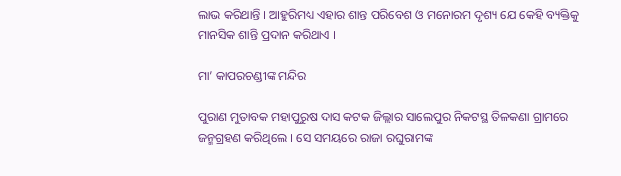ଲାଭ କରିଥାନ୍ତି । ଆହୁରିମଧ୍ୟ ଏହାର ଶାନ୍ତ ପରିବେଶ ଓ ମନୋରମ ଦୃଶ୍ୟ ଯେ କେହି ବ୍ୟକ୍ତିକୁ ମାନସିକ ଶାନ୍ତି ପ୍ରଦାନ କରିଥାଏ ।

ମା’ କାପରଚଣ୍ଡୀଙ୍କ ମନ୍ଦିର

ପୁରାଣ ମୁତାବକ ମହାପୁରୁଷ ଦାସ କଟକ ଜିଲ୍ଲାର ସାଲେପୁର ନିକଟସ୍ଥ ତିଳକଣା ଗ୍ରାମରେ ଜନ୍ମଗ୍ରହଣ କରିଥିଲେ । ସେ ସମୟରେ ରାଜା ରଘୁରାମଙ୍କ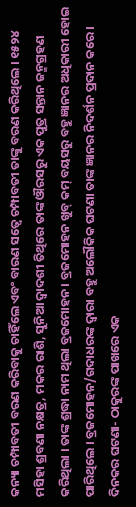କନ୍ୟା ଚମ୍ପାବତୀ ବରଣ କରିବାକୁ ଚାହିଁଲେ ଏବଂ ବାରଣ ସତ୍ୱେ ଚମ୍ପାବତୀ ତାଙ୍କୁ ବରଣ କରିଥିଲେ । ୧୫୨୪ ମସିହା ଶ୍ରବଣା ନକ୍ଷତ୍ର, ମକର ରାଶି, ସୁନିଆ ଦ୍ୱାଦଶୀ ତିଥିରେ ତାଙ୍କ ଔରସରୁ ଏକ ପୁତ୍ର ସନ୍ତାନ ଜନ୍ମଗ୍ରହଣ କରିଥିଲା । ତାଙ୍କ ଶ୍ରଦ୍ଧା ନାମ ଥିଲା ବ୍ରଜମୋହନ । ବ୍ରଜମୋହନ ଖୁବ୍ କମ୍ ବୟସରୁ ବହୁ ଜ୍ଞାନର ଅଧିକାରୀ ହୋଇ ପାରିଥିଲେ । ବ୍ରଜମୋହନ/ଗଦାଧରଙ୍କ ଦ୍ୱାରା ବହୁ ଅଲୌକିକ ଘଟଣା ତାଙ୍କ ଜ୍ଞାନର ନିଦର୍ଶନ ପ୍ରଦାନ କରେ । ଦିନକର ଘଟଣା- ଠାକୁରଙ୍କ ପାଖରେ ଏକ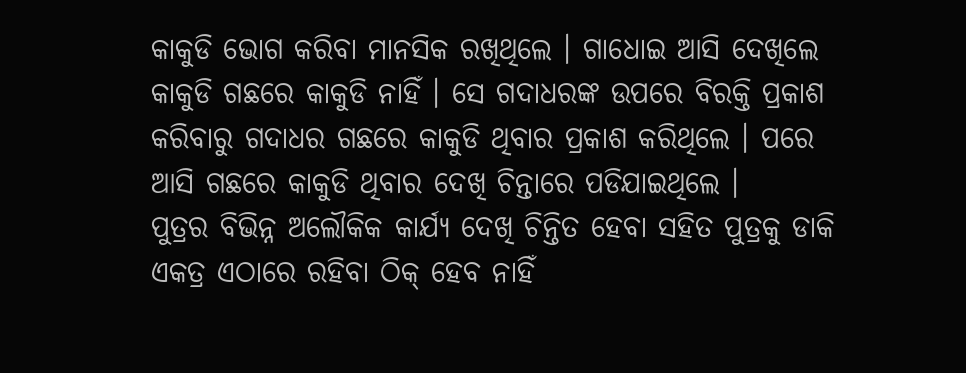କାକୁଡି ଭୋଗ କରିବା ମାନସିକ ରଖିଥିଲେ । ଗାଧୋଇ ଆସି ଦେଖିଲେ କାକୁଡି ଗଛରେ କାକୁଡି ନାହିଁ । ସେ ଗଦାଧରଙ୍କ ଉପରେ ବିରକ୍ତି ପ୍ରକାଶ କରିବାରୁ ଗଦାଧର ଗଛରେ କାକୁଡି ଥିବାର ପ୍ରକାଶ କରିଥିଲେ । ପରେ ଆସି ଗଛରେ କାକୁଡି ଥିବାର ଦେଖି ଚିନ୍ତାରେ ପଡିଯାଇଥିଲେ ।
ପୁତ୍ରର ବିଭିନ୍ନ ଅଲୌକିକ କାର୍ଯ୍ୟ ଦେଖି ଚିନ୍ତିତ ହେବା ସହିତ ପୁତ୍ରକୁ ଡାକି     ଏକତ୍ର ଏଠାରେ ରହିବା ଠିକ୍ ହେବ ନାହିଁ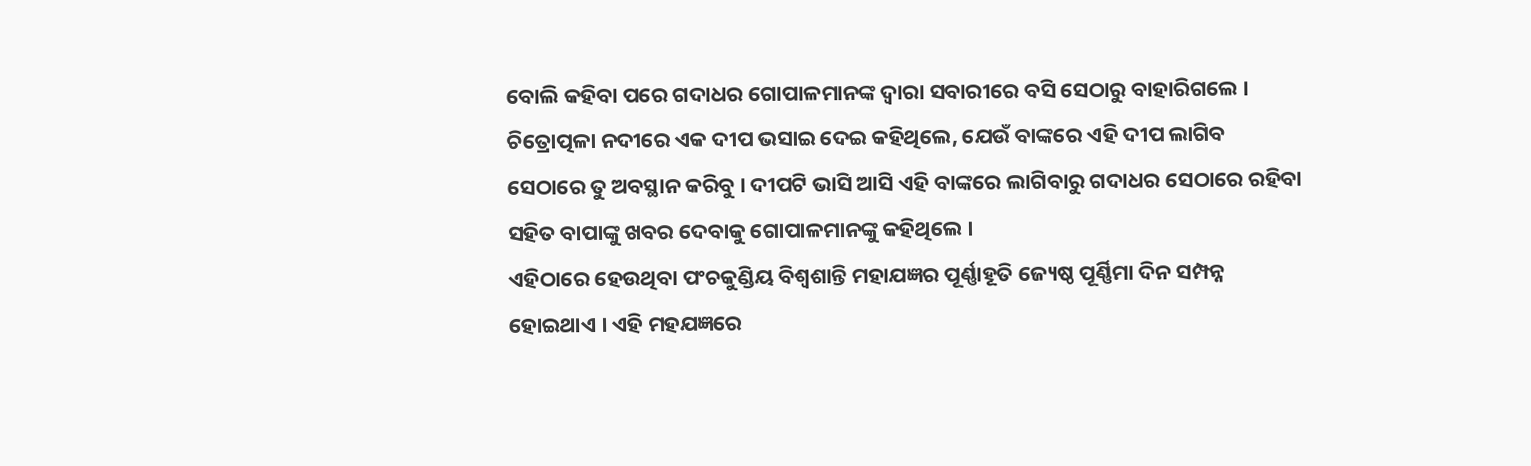ବୋଲି କହିବା ପରେ ଗଦାଧର ଗୋପାଳମାନଙ୍କ ଦ୍ୱାରା ସବାରୀରେ ବସି ସେଠାରୁ ବାହାରିଗଲେ । ଚିତ୍ରୋତ୍ପଳା ନଦୀରେ ଏକ ଦୀପ ଭସାଇ ଦେଇ କହିଥିଲେ, ଯେଉଁ ବାଙ୍କରେ ଏହି ଦୀପ ଲାଗିବ ସେଠାରେ ତୁ ଅବସ୍ଥାନ କରିବୁ । ଦୀପଟି ଭାସି ଆସି ଏହି ବାଙ୍କରେ ଲାଗିବାରୁ ଗଦାଧର ସେଠାରେ ରହିବା ସହିତ ବାପାଙ୍କୁ ଖବର ଦେବାକୁ ଗୋପାଳମାନଙ୍କୁ କହିଥିଲେ ।
ଏହିଠାରେ ହେଉଥିବା ପଂଚକୁଣ୍ଡିୟ ବିଶ୍ୱଶାନ୍ତି ମହାଯଜ୍ଞର ପୂର୍ଣ୍ଣାହୂତି ଜ୍ୟେଷ୍ଠ ପୂର୍ଣ୍ଣିମା ଦିନ ସମ୍ପନ୍ନ ହୋଇଥାଏ । ଏହି ମହଯଜ୍ଞରେ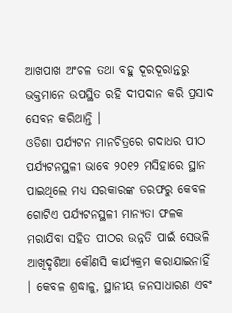ଆଖପାଖ ଅଂଚଳ ତଥା ବହୁ ଦୂରଦୂରାନ୍ତରୁ ଭକ୍ତମାନେ ଉପସ୍ଥିତ ରହି ଦୀପଦାନ କରି ପ୍ରସାଦ ସେବନ କରିଥାନ୍ତି ।
ଓଡିଶା ପର୍ଯ୍ୟଟନ ମାନଚିତ୍ରରେ ଗଦାଧର ପୀଠ ପର୍ଯ୍ୟଟନସ୍ଥଳୀ ଭାବେ ୨୦୧୨ ମସିହାରେ ସ୍ଥାନ ପାଇଥିଲେ ମଧ୍ୟ ସରକାରଙ୍କ ତରଫରୁ କେବଳ ଗୋଟିଏ ପର୍ଯ୍ୟଟନସ୍ଥଳୀ ମାନ୍ୟତା ଫଳକ ମରାଯିବା ସହିତ ପୀଠର ଉନ୍ନତି ପାଇଁ ସେଭଳି ଆଖିଦୃଶିଆ କୌଣସି କାର୍ଯ୍ୟକ୍ରମ କରାଯାଇନାହିଁ । କେବଳ ଶ୍ରଦ୍ଧାଳୁ, ସ୍ଥାନୀୟ ଜନସାଧାରଣ ଏବଂ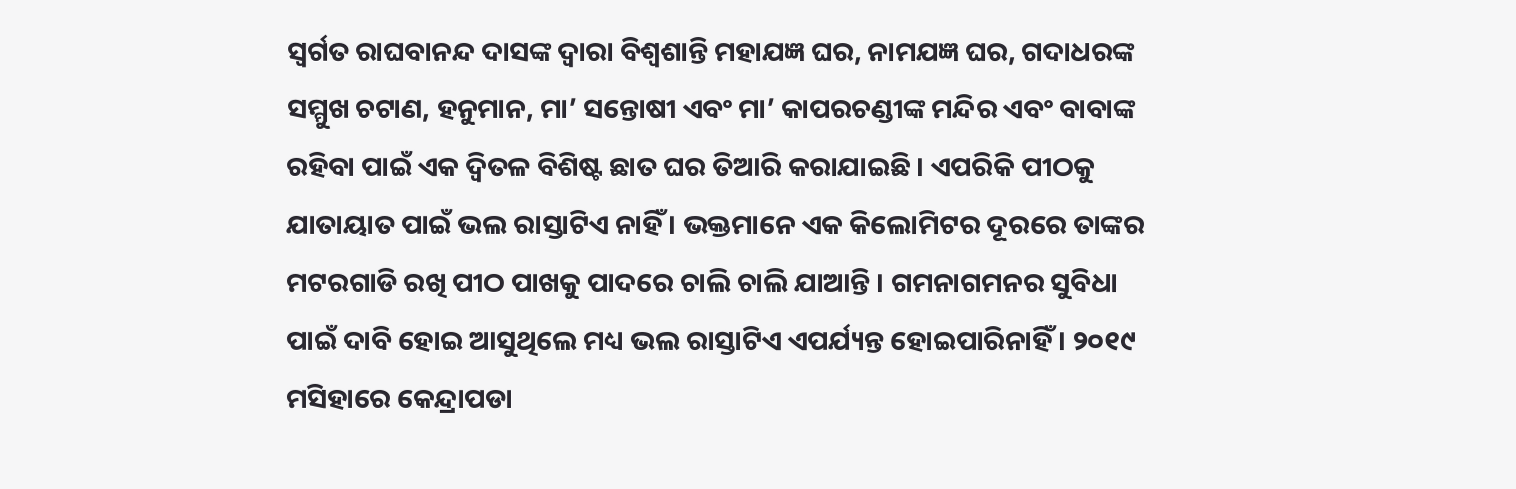ସ୍ୱର୍ଗତ ରାଘବାନନ୍ଦ ଦାସଙ୍କ ଦ୍ୱାରା ବିଶ୍ୱଶାନ୍ତି ମହାଯଜ୍ଞ ଘର, ନାମଯଜ୍ଞ ଘର, ଗଦାଧରଙ୍କ ସମ୍ମୁଖ ଚଟାଣ, ହନୁମାନ, ମା’ ସନ୍ତୋଷୀ ଏବଂ ମା’ କାପରଚଣ୍ଡୀଙ୍କ ମନ୍ଦିର ଏବଂ ବାବାଙ୍କ ରହିବା ପାଇଁ ଏକ ଦ୍ୱିତଳ ବିଶିଷ୍ଟ ଛାତ ଘର ତିଆରି କରାଯାଇଛି । ଏପରିକି ପୀଠକୁ ଯାତାୟାତ ପାଇଁ ଭଲ ରାସ୍ତାଟିଏ ନାହିଁ । ଭକ୍ତମାନେ ଏକ କିଲୋମିଟର ଦୂରରେ ତାଙ୍କର ମଟରଗାଡି ରଖି ପୀଠ ପାଖକୁ ପାଦରେ ଚାଲି ଚାଲି ଯାଆନ୍ତି । ଗମନାଗମନର ସୁବିଧା ପାଇଁ ଦାବି ହୋଇ ଆସୁଥିଲେ ମଧ୍ୟ ଭଲ ରାସ୍ତାଟିଏ ଏପର୍ଯ୍ୟନ୍ତ ହୋଇପାରିନାହିଁ । ୨୦୧୯ ମସିହାରେ କେନ୍ଦ୍ରାପଡା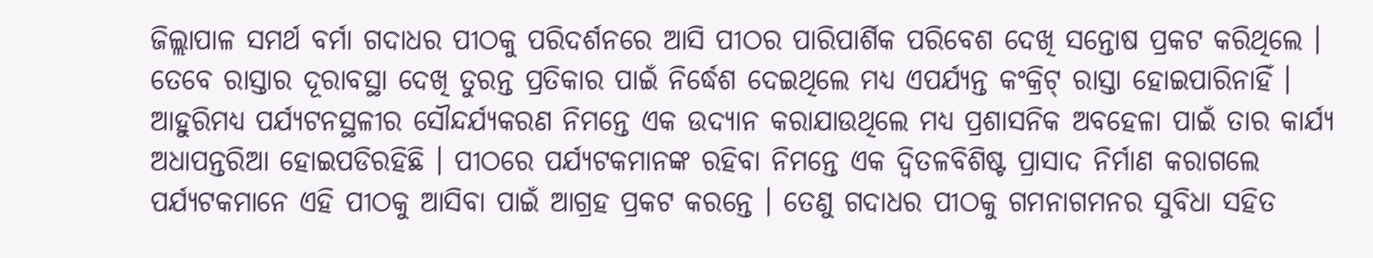ଜିଲ୍ଲାପାଳ ସମର୍ଥ ବର୍ମା ଗଦାଧର ପୀଠକୁ ପରିଦର୍ଶନରେ ଆସି ପୀଠର ପାରିପାର୍ଶିକ ପରିବେଶ ଦେଖି ସନ୍ତୋଷ ପ୍ରକଟ କରିଥିଲେ । ତେବେ ରାସ୍ତାର ଦୂରାବସ୍ଥା ଦେଖି ତୁରନ୍ତ ପ୍ରତିକାର ପାଇଁ ନିର୍ଦ୍ଧେଶ ଦେଇଥିଲେ ମଧ୍ୟ ଏପର୍ଯ୍ୟନ୍ତ କଂକ୍ରିଟ୍ ରାସ୍ତା ହୋଇପାରିନାହିଁ । ଆହୁରିମଧ୍ୟ ପର୍ଯ୍ୟଟନସ୍ଥଳୀର ସୌନ୍ଦର୍ଯ୍ୟକରଣ ନିମନ୍ତେ ଏକ ଉଦ୍ୟାନ କରାଯାଉଥିଲେ ମଧ୍ୟ ପ୍ରଶାସନିକ ଅବହେଳା ପାଇଁ ତାର କାର୍ଯ୍ୟ ଅଧାପନ୍ତରିଆ ହୋଇପଡିରହିଛି । ପୀଠରେ ପର୍ଯ୍ୟଟକମାନଙ୍କ ରହିବା ନିମନ୍ତେ ଏକ ଦ୍ୱିତଳବିଶିଷ୍ଟ ପ୍ରାସାଦ ନିର୍ମାଣ କରାଗଲେ ପର୍ଯ୍ୟଟକମାନେ ଏହି ପୀଠକୁ ଆସିବା ପାଇଁ ଆଗ୍ରହ ପ୍ରକଟ କରନ୍ତେ । ତେଣୁ ଗଦାଧର ପୀଠକୁ ଗମନାଗମନର ସୁବିଧା ସହିତ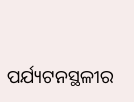ପର୍ଯ୍ୟଟନସ୍ଥଳୀର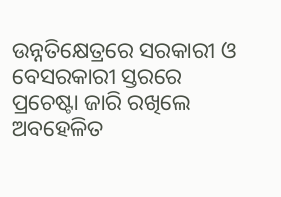ଉନ୍ନତିକ୍ଷେତ୍ରରେ ସରକାରୀ ଓ ବେସରକାରୀ ସ୍ତରରେ ପ୍ରଚେଷ୍ଟା ଜାରି ରଖିଲେ ଅବହେଳିତ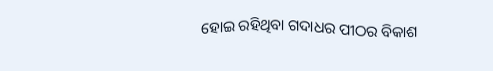ହୋଇ ରହିଥିବା ଗଦାଧର ପୀଠର ବିକାଶ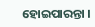ହୋଇପାରନ୍ତା ।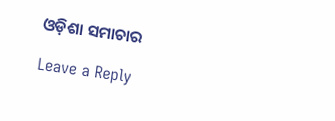ଓଡ଼ିଶା ସମାଚାର

Leave a Reply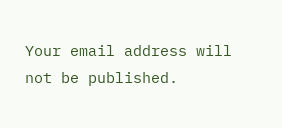Your email address will not be published.